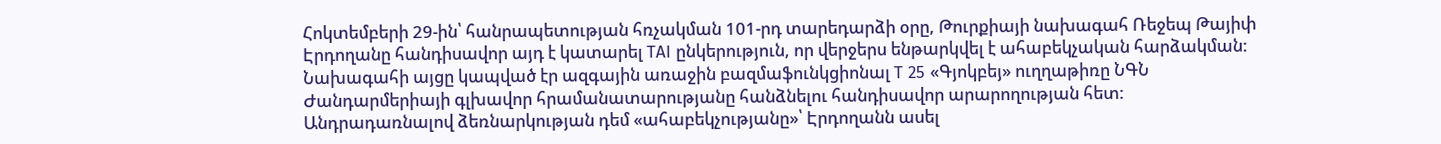Հոկտեմբերի 29-ին՝ հանրապետության հռչակման 101-րդ տարեդարձի օրը, Թուրքիայի նախագահ Ռեջեպ Թայիփ Էրդողանը հանդիսավոր այդ է կատարել TAI ընկերություն, որ վերջերս ենթարկվել է ահաբեկչական հարձակման: Նախագահի այցը կապված էր ազգային առաջին բազմաֆունկցիոնալ T 25 «Գյոկբեյ» ուղղաթիռը ՆԳՆ Ժանդարմերիայի գլխավոր հրամանատարությանը հանձնելու հանդիսավոր արարողության հետ:
Անդրադառնալով ձեռնարկության դեմ «ահաբեկչությանը»՝ Էրդողանն ասել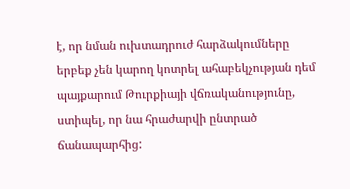է, որ նման ուխտադրուժ հարձակումները երբեք չեն կարող կոտրել ահաբեկչության դեմ պայքարում Թուրքիայի վճռականությունը, ստիպել, որ նա հրաժարվի ընտրած ճանապարհից: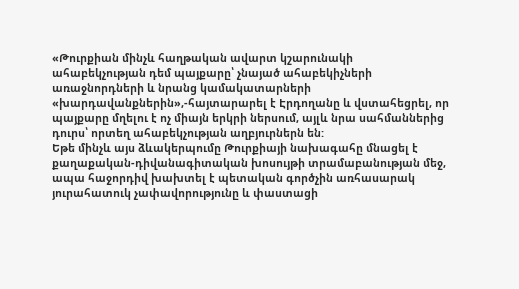«Թուրքիան մինչև հաղթական ավարտ կշարունակի ահաբեկչության դեմ պայքարը՝ չնայած ահաբեկիչների առաջնորդների և նրանց կամակատարների «խարդավանքներին»,-հայտարարել է Էրդողանը և վստահեցրել, որ պայքարը մղելու է ոչ միայն երկրի ներսում, այլև նրա սահմաններից դուրս՝ որտեղ ահաբեկչության աղբյուրներն են:
Եթե մինչև այս ձևակերպումը Թուրքիայի նախագահը մնացել է քաղաքական-դիվանագիտական խոսույթի տրամաբանության մեջ, ապա հաջորդիվ խախտել է պետական գործչին առհասարակ յուրահատուկ չափավորությունը և փաստացի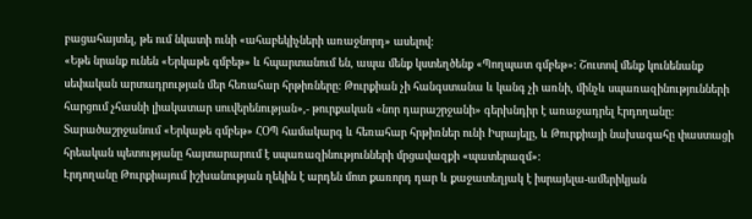բացահայտել, թե ում նկատի ունի «ահաբեկիչների առաջնորդ» ասելով:
«Եթե նրանք ունեն «Երկաթե գմբեթ» և հպարտանում են, ապա մենք կստեղծենք «Պողպատ գմբեթ»: Շուտով մենք կունենանք սեփական արտադրության մեր հեռահար հրթիռները: Թուրքիան չի հանգստանա և կանգ չի առնի, մինչև սպառազինությունների հարցում չհասնի լիակատար սուվերենության»,- թուրքական «նոր դարաշրջանի» գերխնդիր է առաջադրել Էրդողանը:
Տարածաշրջանում «Երկաթե գմբեթ» ՀՕՊ համակարգ և հեռահար հրթիռներ ունի Իսրայելը, և Թուրքիայի նախագահը փաստացի հրեական պետությանը հայտարարում է սպառազինությունների մրցավազքի «պատերազմ»:
Էրդողանը Թուրքիայում իշխանության ղեկին է արդեն մոտ քառորդ դար և քաջատեղյակ է իսրայելա-ամերիկյան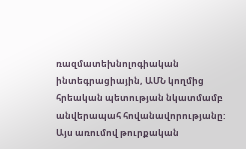ռազմատեխնոլոգիական ինտեգրացիային, ԱՄՆ կողմից հրեական պետության նկատմամբ անվերապահ հովանավորությանը:
Այս առումով թուրքական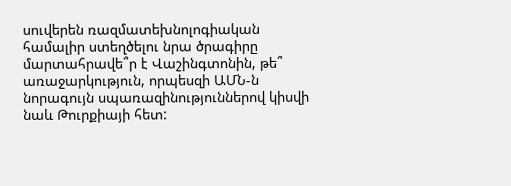սուվերեն ռազմատեխնոլոգիական համալիր ստեղծելու նրա ծրագիրը մարտահրավե՞ր է Վաշինգտոնին, թե՞ առաջարկություն, որպեսզի ԱՄՆ-ն նորագույն սպառազինություններով կիսվի նաև Թուրքիայի հետ: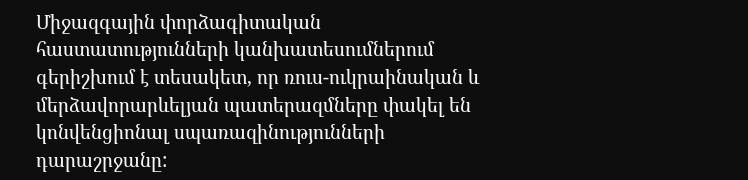Միջազգային փորձագիտական հաստատությունների կանխատեսումներում գերիշխում է տեսակետ, որ ռուս-ուկրաինական և մերձավորարևելյան պատերազմները փակել են կոնվենցիոնալ սպառազինությունների դարաշրջանը: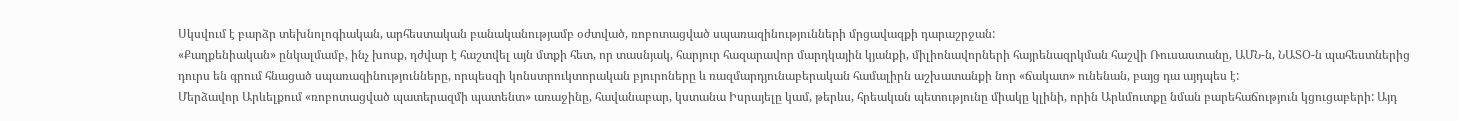Սկսվում է բարձր տեխնոլոգիական, արհեստական բանականությամբ օժտված, ռոբոտացված սպառազինությունների մրցավազքի դարաշրջան:
«Քաղքենիական» ընկալմամբ, ինչ խոսք, դժվար է հաշտվել այն մտքի հետ, որ տասնյակ, հարյուր հազարավոր մարդկային կյանքի, միլիոնավորների հայրենազրկման հաշվի Ռուսաստանը, ԱՄՆ-ն, ՆԱՏՕ-ն պահեստներից դուրս են գրում հնացած սպառազինությունները, որպեսզի կոնստրուկտորական բյուրոները և ռազմարդյունաբերական համալիրն աշխատանքի նոր «ճակատ» ունենան, բայց դա այդպես է:
Մերձավոր Արևելքում «ռոբոտացված պատերազմի պատենտ» առաջինը, հավանաբար, կստանա Իսրայելը կամ, թերևս, հրեական պետությունը միակը կլինի, որին Արևմուտքը նման բարեհաճություն կցուցաբերի: Այդ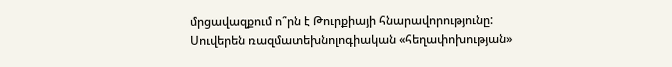մրցավազքում ո՞րն է Թուրքիայի հնարավորությունը: Սուվերեն ռազմատեխնոլոգիական «հեղափոխության»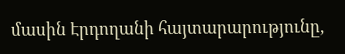մասին Էրդողանի հայտարարությունը,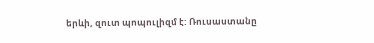երևի, զուտ պոպուլիզմ է: Ռուսաստանը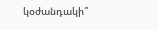կօժանդակի՞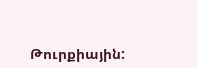Թուրքիային: